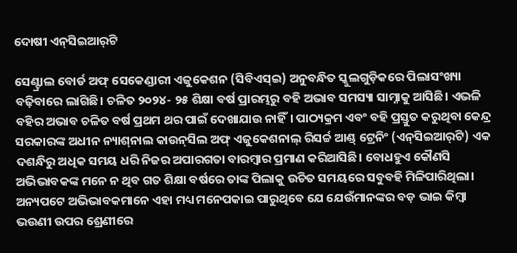ଦୋଷୀ ଏନ୍‌ସିଇଆର୍‌ଟି

ସେଣ୍ଟ୍ରାଲ ବୋର୍ଡ ଅଫ୍‌ ସେକେଣ୍ଡାରୀ ଏଜୁକେଶନ (ସିବିଏସ୍‌ଇ) ଅନୁବନ୍ଧିତ ସ୍କୁଲଗୁଡ଼ିକରେ ପିଲାସଂଖ୍ୟା ବଢ଼ିବାରେ ଲାଗିଛି। ଚଳିତ ୨୦୨୪- ୨୫ ଶିକ୍ଷା ବର୍ଷ ପ୍ରାରମ୍ଭରୁ ବହି ଅଭାବ ସମସ୍ୟା ସାମ୍ନାକୁ ଆସିଛି। ଏଭଳି ବହିର ଅଭାବ ଚଳିତ ବର୍ଷ ପ୍ରଥମ ଥର ପାଇଁ ଦେଖାଯାଉ ନାହିଁ। ପାଠ୍ୟକ୍ରମ ଏବଂ ବହି ପ୍ରସ୍ତୁତ କରୁଥିବା କେନ୍ଦ୍ର ସରକାରଙ୍କ ଅଧୀନ ନ୍ୟାଶ୍‌ନାଲ କାଉନ୍‌ସିଲ ଅଫ୍‌ ଏଜୁକେଶନାଲ୍‌ ରିସର୍ଚ୍ଚ ଆଣ୍ଡ୍‌ ଟ୍ରେନିଂ (ଏନ୍‌ସିଇଆର୍‌ଟି) ଏକ ଦଶନ୍ଧିରୁ ଅଧିକ ସମୟ ଧରି ନିଜର ଅପାରଗତା ବାରମ୍ବାର ପ୍ରମାଣ କରିଆସିଛି। ବୋଧହୁଏ କୌଣସି ଅଭିଭାବକଙ୍କ ମନେ ନ ଥିବ ଗତ ଶିକ୍ଷା ବର୍ଷରେ ତାଙ୍କ ପିଲାକୁ ଉଚିତ ସମୟରେ ସବୁବହି ମିଳିପାରିଥିଲା। ଅନ୍ୟପଟେ ଅଭିଭାବକମାନେ ଏହା ମଧ୍ୟ ମନେପକାଇ ପାରୁଥିବେ ଯେ ଯେଉଁମାନଙ୍କର ବଡ଼ ଭାଇ କିମ୍ବା ଭଉଣୀ ଉପର ଶ୍ରେଣୀରେ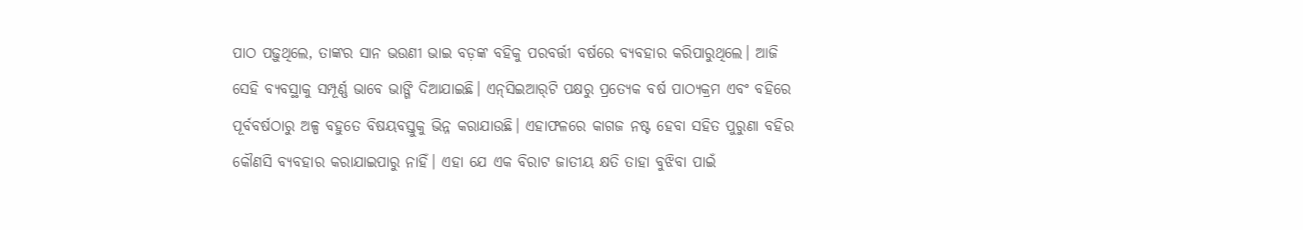ପାଠ ପଢ଼ୁଥିଲେ, ତାଙ୍କର ସାନ ଭଉଣୀ ଭାଇ ବଡ଼ଙ୍କ ବହିକୁ ପରବର୍ତ୍ତୀ ବର୍ଷରେ ବ୍ୟବହାର କରିପାରୁଥିଲେ। ଆଜି ସେହି ବ୍ୟବସ୍ଥାକୁ ସମ୍ପୂର୍ଣ୍ଣ ଭାବେ ଭାଙ୍ଗି ଦିଆଯାଇଛି। ଏନ୍‌ସିଇଆର୍‌ଟି ପକ୍ଷରୁ ପ୍ରତ୍ୟେକ ବର୍ଷ ପାଠ୍ୟକ୍ରମ ଏବଂ ବହିରେ ପୂର୍ବବର୍ଷଠାରୁ ଅଳ୍ପ ବହୁତେ ବିଷୟବସ୍ତୁକୁ ଭିନ୍ନ କରାଯାଉଛି। ଏହାଫଳରେ କାଗଜ ନଷ୍ଟ ହେବା ସହିତ ପୁରୁଣା ବହିର କୌଣସି ବ୍ୟବହାର କରାଯାଇପାରୁ ନାହିଁ। ଏହା ଯେ ଏକ ବିରାଟ ଜାତୀୟ କ୍ଷତି ତାହା ବୁଝିବା ପାଇଁ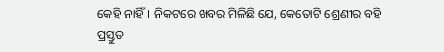କେହି ନାହିଁ। ନିକଟରେ ଖବର ମିଳିଛି ଯେ, କେତୋଟି ଶ୍ରେଣୀର ବହି ପ୍ରସ୍ତୁତ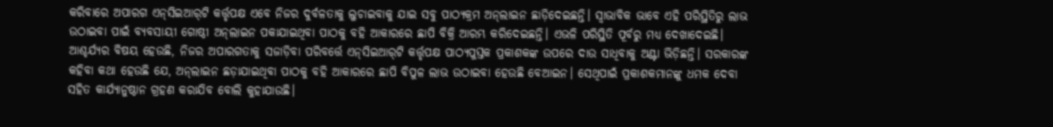କରିବାରେ ଅପାରଗ ଏନ୍‌ସିଇଆର୍‌ଟି କର୍ତ୍ତୃପକ୍ଷ ଏବେ ନିଜର ଦୁର୍ବଳତାକୁ ଲୁଚାଇବାକୁ ଯାଇ ସବୁ ପାଠ୍ୟକ୍ରମ ଅନ୍‌ଲାଇନ ଛାଡ଼ିଦେଇଛନ୍ତି। ସ୍ବାଭାବିକ ଭାବେ ଏହି ପରିସ୍ଥିତିରୁ ଲାଭ ଉଠାଇବା ପାଇଁ ବ୍ୟବସାୟୀ ଗୋଷ୍ଠୀ ଅନ୍‌ଲାଇନ ପକାଯାଇଥିବା ପାଠକୁ ବହି ଆକାରରେ ଛାପି ବିକ୍ରି ଆରମ୍ଭ କରିଦେଇଛନ୍ତି। ଏଭଳି ପରିସ୍ଥିତି ପୂର୍ବରୁ ମଧ୍ୟ ଦେଖାଦେଇଛି। ଆଶ୍ଚର୍ଯ୍ୟର ବିଷୟ ହେଉଛି, ନିଜର ଅପାରଗତାକୁ ସଜାଡ଼ିବା ପରିବର୍ତ୍ତେ ଏନ୍‌ସିଇଆର୍‌ଟି କର୍ତ୍ତୃପକ୍ଷ ପାଠ୍ୟପୁସ୍ତକ ପ୍ରକାଶକଙ୍କ ଉପରେ ଦାଉ ସାଧିବାକୁ ଅଣ୍ଟା ଭିଡ଼ିଛନ୍ତି। ସରକାରଙ୍କ କହିବା କଥା ହେଉଛି ଯେ, ଅନ୍‌ଲାଇନ ଛଡ଼ାଯାଇଥିବା ପାଠକୁ ବହି ଆକାରରେ ଛାପି ବିପୁଳ ଲାଭ ଉଠାଇବା ହେଉଛି ବେଆଇନ। ସେଥିପାଇଁ ପ୍ରକାଶକମାନଙ୍କୁ ଧମକ ଦେବା ସହିତ କାର୍ଯ୍ୟାନୁଷ୍ଠାନ ଗ୍ରହଣ କରାଯିବ ବୋଲି କୁହାଯାଉଛି।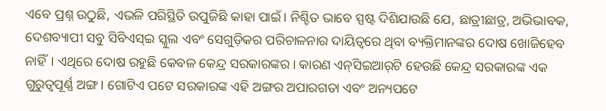ଏବେ ପ୍ରଶ୍ନ ଉଠୁଛି, ଏଭଳି ପରିସ୍ଥିତି ଉପୁଜିଛି କାହା ପାଇଁ। ନିଶ୍ଚିତ ଭାବେ ସ୍ପଷ୍ଟ ଦିଶିଯାଉଛି ଯେ, ଛାତ୍ରୀଛାତ୍ର, ଅଭିଭାବକ, ଦେଶବ୍ୟାପୀ ସବୁ ସିବିଏସ୍‌ଇ ସ୍କୁଲ ଏବଂ ସେଗୁଡ଼ିକର ପରିଚାଳନାର ଦାୟିତ୍ୱରେ ଥିବା ବ୍ୟକ୍ତିମାନଙ୍କର ଦୋଷ ଖୋଜିହେବ ନାହିଁ। ଏଥିରେ ଦୋଷ ରହୁଛି କେବଳ କେନ୍ଦ୍ର ସରକାରଙ୍କର। କାରଣ ଏନ୍‌ସିଇଆର୍‌ଟି ହେଉଛି କେନ୍ଦ୍ର ସରକାରଙ୍କ ଏକ ଗୁରୁତ୍ୱପୂର୍ଣ୍ଣ ଅଙ୍ଗ। ଗୋଟିଏ ପଟେ ସରକାରଙ୍କ ଏହି ଅଙ୍ଗର ଅପାରଗତା ଏବଂ ଅନ୍ୟପଟେ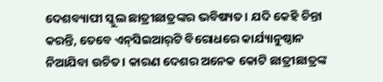ଦେଶବ୍ୟାପୀ ସ୍କୁଲ ଛାତ୍ରୀଛାତ୍ରଙ୍କର ଭବିଷ୍ୟତ। ଯଦି କେହି ଚିନ୍ତା କରନ୍ତି, ତେବେ ଏନ୍‌ସିଇଆର୍‌ଟି ବିରୋଧରେ କାର୍ଯ୍ୟାନୁଷ୍ଠାନ ନିଆଯିବା ଉଚିତ। କାରଣ ଦେଶର ଅନେକ କୋଟି ଛାତ୍ରୀଛାତ୍ରଙ୍କ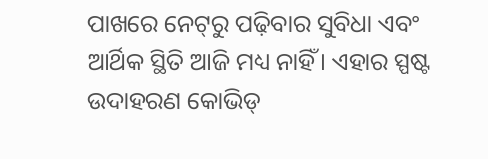ପାଖରେ ନେଟ୍‌ରୁ ପଢ଼ିବାର ସୁବିଧା ଏବଂ ଆର୍ଥିକ ସ୍ଥିତି ଆଜି ମଧ୍ୟ ନାହିଁ। ଏହାର ସ୍ପଷ୍ଟ ଉଦାହରଣ କୋଭିଡ୍‌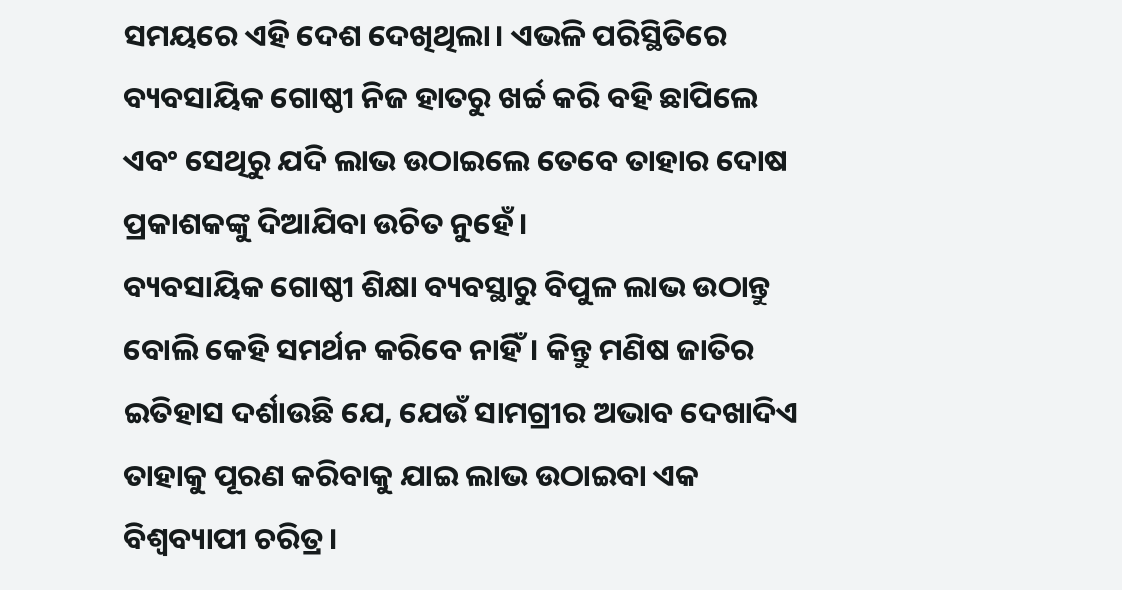ସମୟରେ ଏହି ଦେଶ ଦେଖିଥିଲା। ଏଭଳି ପରିସ୍ଥିତିରେ ବ୍ୟବସାୟିକ ଗୋଷ୍ଠୀ ନିଜ ହାତରୁ ଖର୍ଚ୍ଚ କରି ବହି ଛାପିଲେ ଏବଂ ସେଥିରୁ ଯଦି ଲାଭ ଉଠାଇଲେ ତେବେ ତାହାର ଦୋଷ ପ୍ରକାଶକଙ୍କୁ ଦିଆଯିବା ଉଚିତ ନୁହେଁ।
ବ୍ୟବସାୟିକ ଗୋଷ୍ଠୀ ଶିକ୍ଷା ବ୍ୟବସ୍ଥାରୁ ବିପୁଳ ଲାଭ ଉଠାନ୍ତୁ ବୋଲି କେହି ସମର୍ଥନ କରିବେ ନାହିଁ। କିନ୍ତୁ ମଣିଷ ଜାତିର ଇତିହାସ ଦର୍ଶାଉଛି ଯେ, ଯେଉଁ ସାମଗ୍ରୀର ଅଭାବ ଦେଖାଦିଏ ତାହାକୁ ପୂରଣ କରିବାକୁ ଯାଇ ଲାଭ ଉଠାଇବା ଏକ ବିଶ୍ୱବ୍ୟାପୀ ଚରିତ୍ର।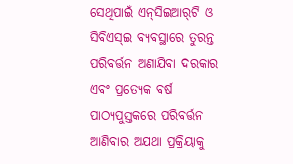ସେଥିପାଇଁ ଏନ୍‌ସିଇଆର୍‌ଟି ଓ ସିବିଏସ୍‌ଇ ବ୍ୟବସ୍ଥାରେ ତୁରନ୍ତ ପରିବର୍ତ୍ତନ ଅଣାଯିବା ଦରକାର ଏବଂ ପ୍ରତ୍ୟେକ ବର୍ଷ ପାଠ୍ୟପୁସ୍ତକରେ ପରିବର୍ତ୍ତନ ଆଣିବାର ଅଯଥା ପ୍ରକ୍ରିୟାକୁ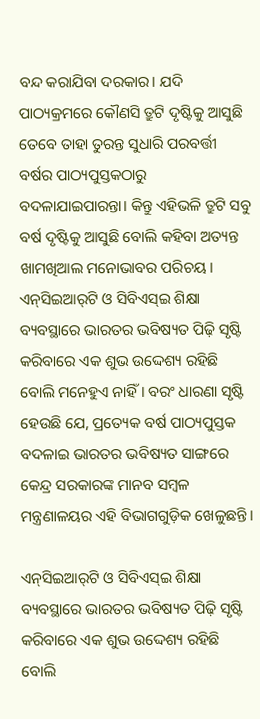ବନ୍ଦ କରାଯିବା ଦରକାର। ଯଦି ପାଠ୍ୟକ୍ରମରେ କୌଣସି ତ୍ରୁଟି ଦୃଷ୍ଟିକୁ ଆସୁଛି ତେବେ ତାହା ତୁରନ୍ତ ସୁଧାରି ପରବର୍ତ୍ତୀ ବର୍ଷର ପାଠ୍ୟପୁସ୍ତକଠାରୁ ବଦଳାଯାଇପାରନ୍ତା। କିନ୍ତୁ ଏହିଭଳି ତ୍ରୁଟି ସବୁ ବର୍ଷ ଦୃଷ୍ଟିକୁ ଆସୁଛି ବୋଲି କହିବା ଅତ୍ୟନ୍ତ ଖାମଖିଆଲ ମନୋଭାବର ପରିଚୟ।
ଏନ୍‌ସିଇଆର୍‌ଟି ଓ ସିବିଏସ୍‌ଇ ଶିକ୍ଷା ବ୍ୟବସ୍ଥାରେ ଭାରତର ଭବିଷ୍ୟତ ପିଢ଼ି ସୃଷ୍ଟି କରିବାରେ ଏକ ଶୁଭ ଉଦ୍ଦେଶ୍ୟ ରହିଛି ବୋଲି ମନେହୁଏ ନାହିଁ। ବରଂ ଧାରଣା ସୃଷ୍ଟି ହେଉଛି ଯେ, ପ୍ରତ୍ୟେକ ବର୍ଷ ପାଠ୍ୟପୁସ୍ତକ ବଦଳାଇ ଭାରତର ଭବିଷ୍ୟତ ସାଙ୍ଗରେ କେନ୍ଦ୍ର ସରକାରଙ୍କ ମାନବ ସମ୍ବଳ ମନ୍ତ୍ରଣାଳୟର ଏହି ବିଭାଗଗୁଡ଼ିକ ଖେଳୁଛନ୍ତି।

ଏନ୍‌ସିଇଆର୍‌ଟି ଓ ସିବିଏସ୍‌ଇ ଶିକ୍ଷା ବ୍ୟବସ୍ଥାରେ ଭାରତର ଭବିଷ୍ୟତ ପିଢ଼ି ସୃଷ୍ଟି କରିବାରେ ଏକ ଶୁଭ ଉଦ୍ଦେଶ୍ୟ ରହିଛି ବୋଲି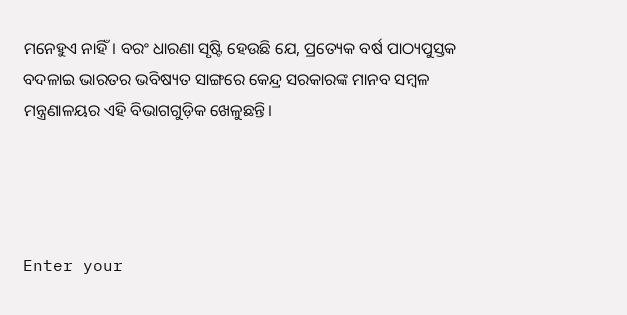ମନେହୁଏ ନାହିଁ। ବରଂ ଧାରଣା ସୃଷ୍ଟି ହେଉଛି ଯେ, ପ୍ରତ୍ୟେକ ବର୍ଷ ପାଠ୍ୟପୁସ୍ତକ ବଦଳାଇ ଭାରତର ଭବିଷ୍ୟତ ସାଙ୍ଗରେ କେନ୍ଦ୍ର ସରକାରଙ୍କ ମାନବ ସମ୍ବଳ ମନ୍ତ୍ରଣାଳୟର ଏହି ବିଭାଗଗୁଡ଼ିକ ଖେଳୁଛନ୍ତି।




Enter your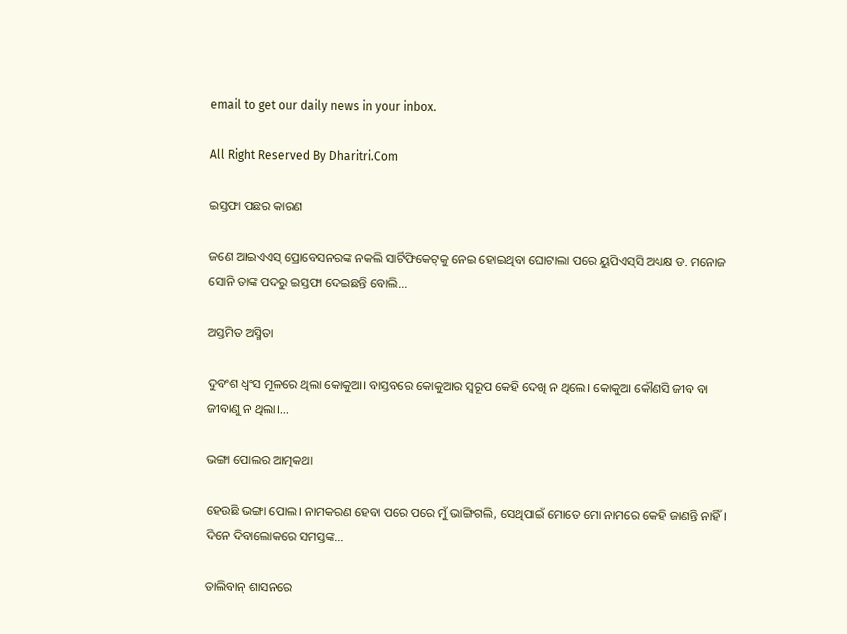email to get our daily news in your inbox.

All Right Reserved By Dharitri.Com

ଇସ୍ତଫା ପଛର କାରଣ

ଜଣେ ଆଇଏଏସ୍‌ ପ୍ରୋବେସନରଙ୍କ ନକଲି ସାର୍ଟିଫିକେଟ୍‌କୁ ନେଇ ହୋଇଥିବା ଘୋଟାଲା ପରେ ୟୁପିଏସ୍‌ସି ଅଧ୍ୟକ୍ଷ ଡ. ମନୋଜ ସୋନି ତାଙ୍କ ପଦରୁ ଇସ୍ତଫା ଦେଇଛନ୍ତି ବୋଲି...

ଅସ୍ତମିତ ଅସ୍ମିତା

ଦୁବଂଶ ଧ୍ବଂସ ମୂଳରେ ଥିଲା କୋକୁଆ। ବାସ୍ତବରେ କୋକୁଆର ସ୍ବରୂପ କେହି ଦେଖି ନ ଥିଲେ। କୋକୁଆ କୌଣସି ଜୀବ ବା ଜୀବାଣୁ ନ ଥିଲା।...

ଭଙ୍ଗା ପୋଲର ଆତ୍ମକଥା

ହେଉଛି ଭଙ୍ଗା ପୋଲ। ନାମକରଣ ହେବା ପରେ ପରେ ମୁଁ ଭାଙ୍ଗିଗଲି, ସେଥିପାଇଁ ମୋତେ ମୋ ନାମରେ କେହି ଜାଣନ୍ତି ନାହିଁ। ଦିନେ ଦିବାଲୋକରେ ସମସ୍ତଙ୍କ...

ତାଲିବାନ୍‌ ଶାସନରେ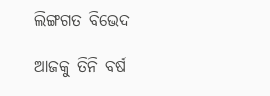ଲିଙ୍ଗଗତ ବିଭେଦ

ଆଜକୁ ତିନି ବର୍ଷ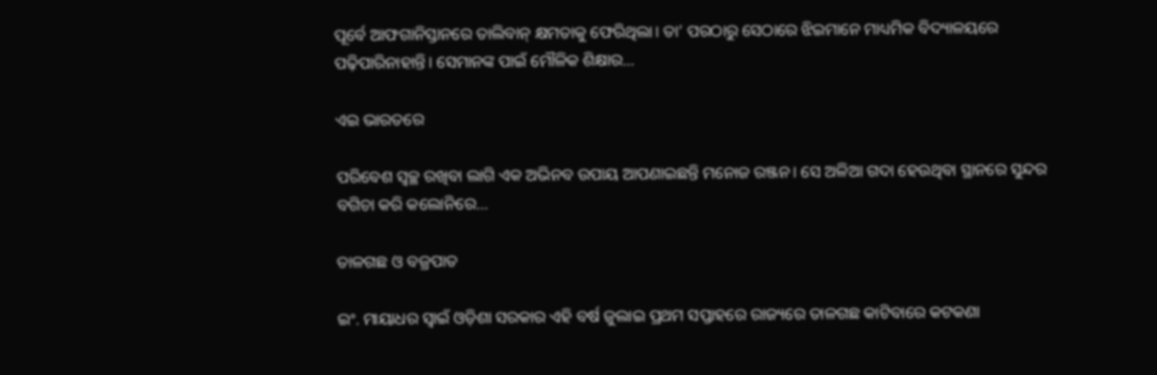ପୂର୍ବେ ଆଫଗାନିସ୍ତାନରେ ତାଲିବାନ୍‌ କ୍ଷମତାକୁ ଫେରିଥିଲା। ତା’ ପରଠାରୁ ସେଠାରେ ଝିଇମାନେ ମାଧ୍ୟମିକ ବିଦ୍ୟାଳୟରେ ପଢ଼ିପାରିନାହାନ୍ତି। ସେମାନଙ୍କ ପାଇଁ ମୌଳିକ ଶିକ୍ଷାର...

ଏଇ ଭାରତରେ

ପରିବେଶ ସ୍ବଚ୍ଛ ରଖିବା ଲାଗି ଏକ ଅଭିନବ ଉପାୟ ଆପଣାଇଛନ୍ତି ମନୋଜ ରଞ୍ଜନ। ସେ ଅଳିଆ ଗଦା ହେଉଥିବା ସ୍ଥାନରେ ସୁନ୍ଦର ବଗିଚା କରି କଲୋନିରେ...

ତାଳଗଛ ଓ ବଜ୍ରପାତ

ଇଂ. ମାୟାଧର ସ୍ବାଇଁ ଓଡ଼ିଶା ସରକାର ଏହି ବର୍ଷ ଜୁଲାଇ ପ୍ରଥମ ସପ୍ତାହରେ ରାଜ୍ୟରେ ତାଳଗଛ କାଟିବାରେ କଟକଣା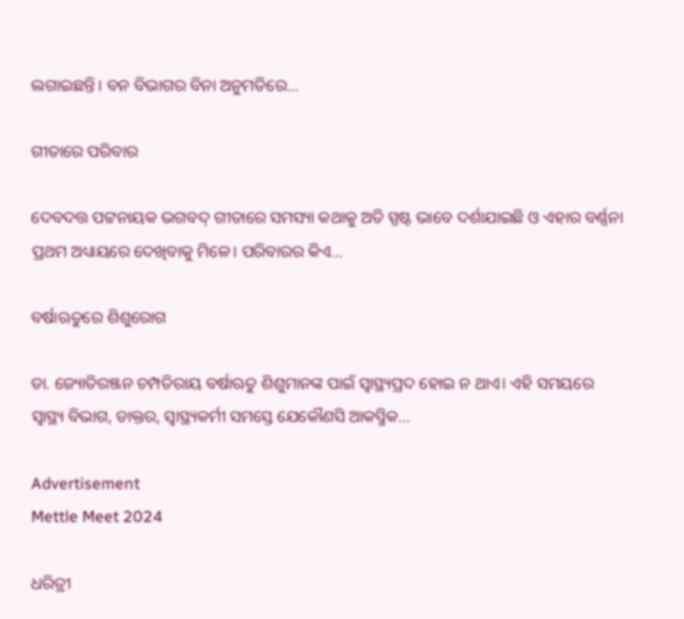ଲଗାଇଛନ୍ତି। ବନ ବିଭାଗର ବିନା ଅନୁମତିରେ...

ଗୀତାରେ ପରିବାର

ଦେବଦତ୍ତ ପଟ୍ଟନାୟକ ଭଗବଦ୍‌ ଗୀତାରେ ସମସ୍ୟା କଥାକୁ ଅତି ସ୍ପଷ୍ଟ ଭାବେ ଦର୍ଶାଯାଇଛି ଓ ଏହାର ବର୍ଣ୍ଣନା ପ୍ରଥମ ଅଧ୍ୟାୟରେ ଦେଖିବାକୁ ମିଳେ। ପରିବାରର କିଏ...

ବର୍ଷାଋତୁରେ ଶିଶୁରୋଗ

ଡା. ଜ୍ୟୋତିରଞ୍ଜନ ଚମ୍ପତିରାୟ ବର୍ଷାଋତୁ ଶିଶୁମାନଙ୍କ ପାଇଁ ସ୍ବାସ୍ଥ୍ୟପ୍ରଦ ହୋଇ ନ ଥାଏ। ଏହି ସମୟରେ ସ୍ବାସ୍ଥ୍ୟ ବିଭାଗ, ଡାକ୍ତର, ସ୍ବାସ୍ଥ୍ୟକର୍ମୀ ସମସ୍ତେ ଯେକୌଣସି ଆକସ୍ମିକ...

Advertisement
Mettle Meet 2024

ଧରିତ୍ରୀ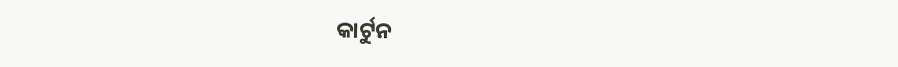କାର୍ଟୁନ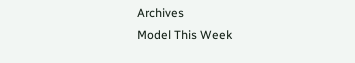Archives
Model This Week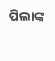ପିଲାଙ୍କ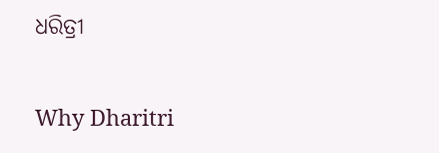ଧରିତ୍ରୀ

Why Dharitri